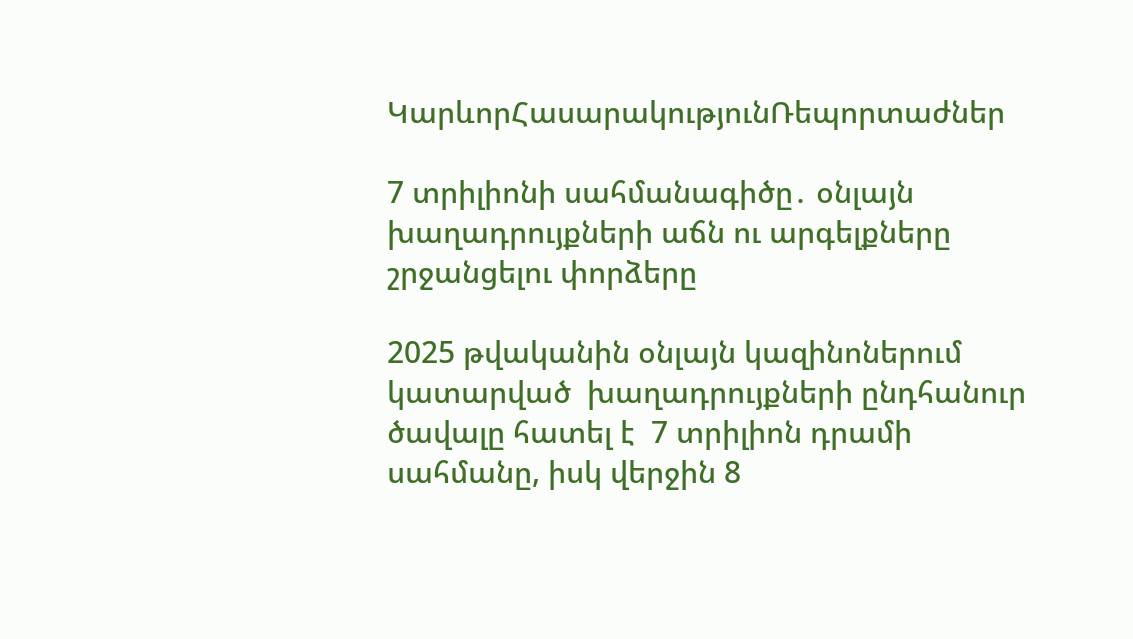ԿարևորՀասարակությունՌեպորտաժներ

7 տրիլիոնի սահմանագիծը․ օնլայն խաղադրույքների աճն ու արգելքները շրջանցելու փորձերը

2025 թվականին օնլայն կազինոներում կատարված  խաղադրույքների ընդհանուր ծավալը հատել է  7 տրիլիոն դրամի սահմանը, իսկ վերջին 8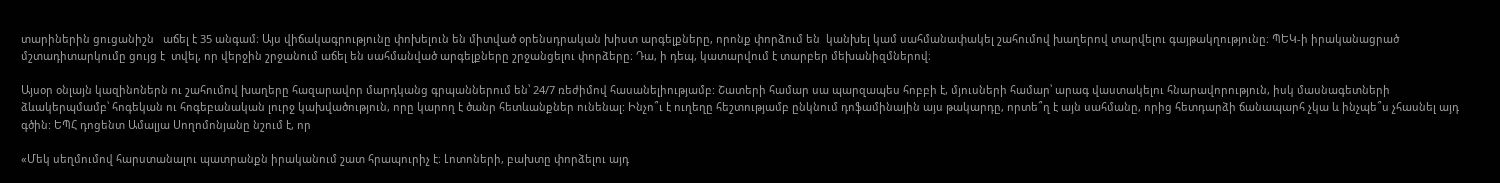տարիներին ցուցանիշն   աճել է 35 անգամ։ Այս վիճակագրությունը փոխելուն են միտված օրենսդրական խիստ արգելքները, որոնք փորձում են  կանխել կամ սահմանափակել շահումով խաղերով տարվելու գայթակղությունը։ ՊԵԿ-ի իրականացրած մշտադիտարկումը ցույց է  տվել, որ վերջին շրջանում աճել են սահմանված արգելքները շրջանցելու փորձերը։ Դա, ի դեպ, կատարվում է տարբեր մեխանիզմներով։

Այսօր օնլայն կազինոներն ու շահումով խաղերը հազարավոր մարդկանց գրպաններում են՝ 24/7 ռեժիմով հասանելիությամբ: Շատերի համար սա պարզապես հոբբի է, մյուսների համար՝ արագ վաստակելու հնարավորություն, իսկ մասնագետների ձևակերպմամբ՝ հոգեկան ու հոգեբանական լուրջ կախվածություն, որը կարող է ծանր հետևանքներ ունենալ: Ինչո՞ւ է ուղեղը հեշտությամբ ընկնում դոֆամինային այս թակարդը, որտե՞ղ է այն սահմանը, որից հետդարձի ճանապարհ չկա և ինչպե՞ս չհասնել այդ գծին: ԵՊՀ դոցենտ Ամալյա Սողոմոնյանը նշում է, որ

«Մեկ սեղմումով հարստանալու պատրանքն իրականում շատ հրապուրիչ է։ Լոտոների, բախտը փորձելու այդ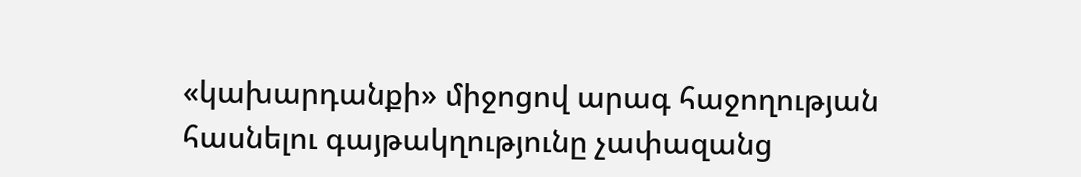«կախարդանքի» միջոցով արագ հաջողության հասնելու գայթակղությունը չափազանց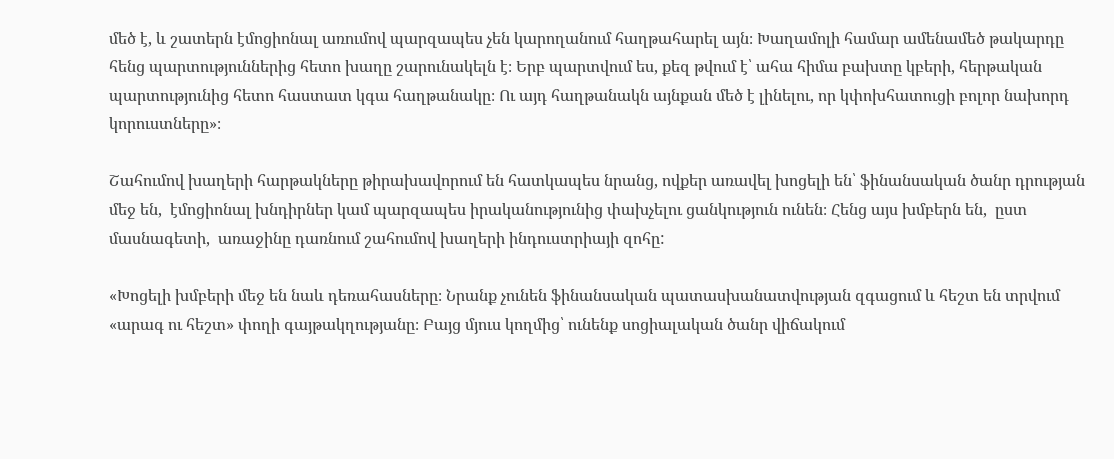մեծ է, և շատերն էմոցիոնալ առումով պարզապես չեն կարողանում հաղթահարել այն։ Խաղամոլի համար ամենամեծ թակարդը հենց պարտություններից հետո խաղը շարունակելն է։ Երբ պարտվում ես, քեզ թվում է՝ ահա հիմա բախտը կբերի, հերթական պարտությունից հետո հաստատ կգա հաղթանակը։ Ու այդ հաղթանակն այնքան մեծ է լինելու, որ կփոխհատուցի բոլոր նախորդ կորուստները»։

Շահումով խաղերի հարթակները թիրախավորում են հատկապես նրանց, ովքեր առավել խոցելի են՝ ֆինանսական ծանր դրության մեջ են,  էմոցիոնալ խնդիրներ կամ պարզապես իրականությունից փախչելու ցանկություն ունեն։ Հենց այս խմբերն են,  ըստ մասնագետի,  առաջինը դառնում շահումով խաղերի ինդուստրիայի զոհը:

«Խոցելի խմբերի մեջ են նաև դեռահասները։ Նրանք չունեն ֆինանսական պատասխանատվության զգացում և հեշտ են տրվում «արագ ու հեշտ» փողի գայթակղությանը։ Բայց մյուս կողմից՝ ունենք սոցիալական ծանր վիճակում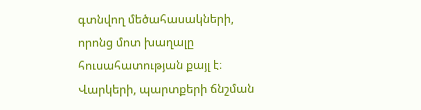գտնվող մեծահասակների, որոնց մոտ խաղալը հուսահատության քայլ է։ Վարկերի, պարտքերի ճնշման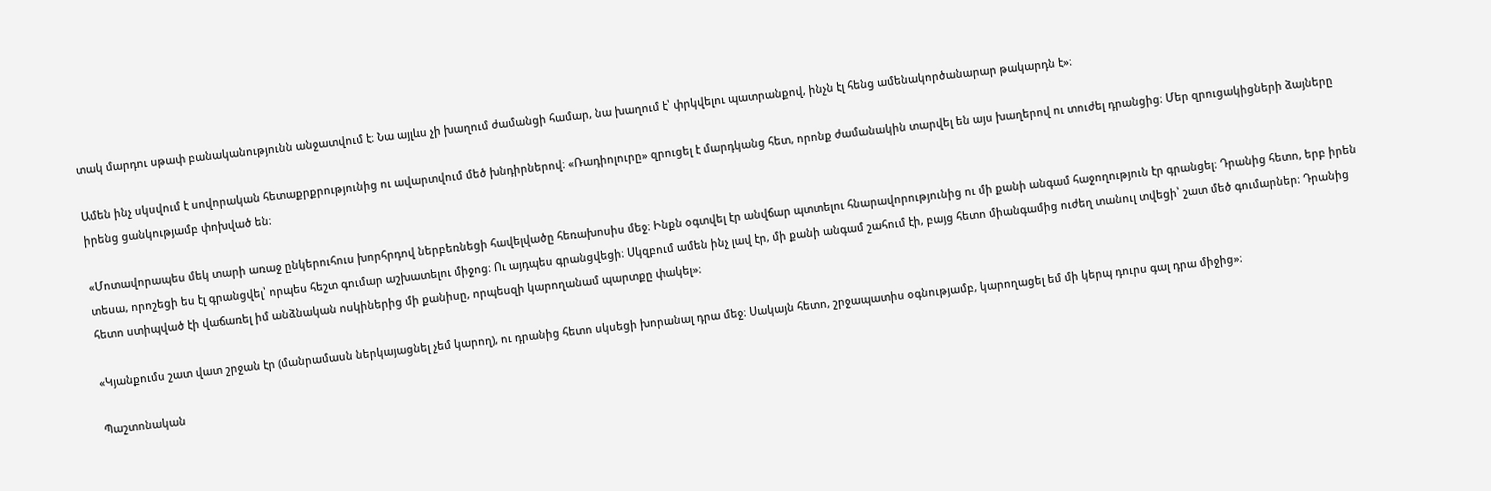տակ մարդու սթափ բանականությունն անջատվում է։ Նա այլևս չի խաղում ժամանցի համար, նա խաղում է՝ փրկվելու պատրանքով, ինչն էլ հենց ամենակործանարար թակարդն է»։

Ամեն ինչ սկսվում է սովորական հետաքրքրությունից ու ավարտվում մեծ խնդիրներով։ «Ռադիոլուրը» զրուցել է մարդկանց հետ, որոնք ժամանակին տարվել են այս խաղերով ու տուժել դրանցից։ Մեր զրուցակիցների ձայները իրենց ցանկությամբ փոխված են։

«Մոտավորապես մեկ տարի առաջ ընկերուհուս խորհրդով ներբեռնեցի հավելվածը հեռախոսիս մեջ։ Ինքն օգտվել էր անվճար պտտելու հնարավորությունից ու մի քանի անգամ հաջողություն էր գրանցել։ Դրանից հետո, երբ իրեն տեսա, որոշեցի ես էլ գրանցվել՝ որպես հեշտ գումար աշխատելու միջոց։ Ու այդպես գրանցվեցի։ Սկզբում ամեն ինչ լավ էր, մի քանի անգամ շահում էի, բայց հետո միանգամից ուժեղ տանուլ տվեցի՝ շատ մեծ գումարներ։ Դրանից հետո ստիպված էի վաճառել իմ անձնական ոսկիներից մի քանիսը, որպեսզի կարողանամ պարտքը փակել»։

«Կյանքումս շատ վատ շրջան էր (մանրամասն ներկայացնել չեմ կարող), ու դրանից հետո սկսեցի խորանալ դրա մեջ։ Սակայն հետո, շրջապատիս օգնությամբ, կարողացել եմ մի կերպ դուրս գալ դրա միջից»։

Պաշտոնական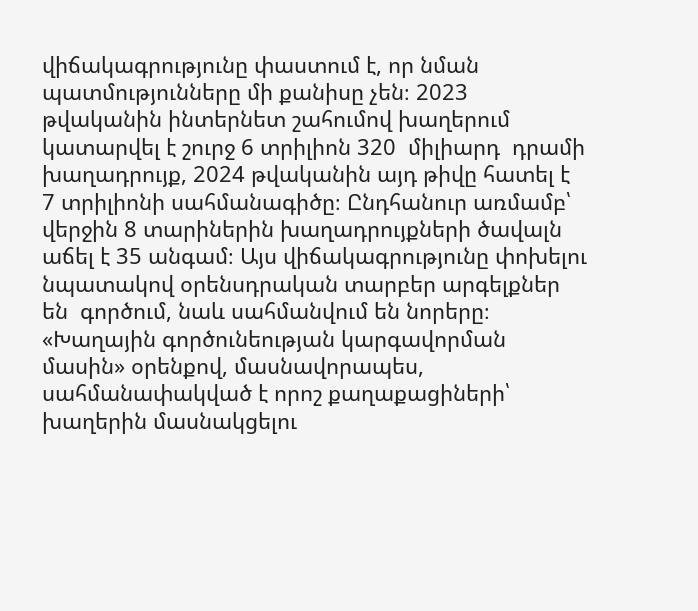վիճակագրությունը փաստում է, որ նման պատմությունները մի քանիսը չեն։ 2023 թվականին ինտերնետ շահումով խաղերում կատարվել է շուրջ 6 տրիլիոն 320  միլիարդ  դրամի խաղադրույք, 2024 թվականին այդ թիվը հատել է 7 տրիլիոնի սահմանագիծը։ Ընդհանուր առմամբ՝ վերջին 8 տարիներին խաղադրույքների ծավալն աճել է 35 անգամ։ Այս վիճակագրությունը փոխելու նպատակով օրենսդրական տարբեր արգելքներ են  գործում, նաև սահմանվում են նորերը։  «Խաղային գործունեության կարգավորման մասին» օրենքով, մասնավորապես,  սահմանափակված է որոշ քաղաքացիների՝ խաղերին մասնակցելու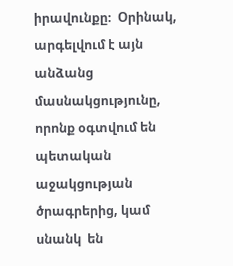իրավունքը։  Օրինակ, արգելվում է այն անձանց մասնակցությունը, որոնք օգտվում են պետական աջակցության ծրագրերից, կամ սնանկ  են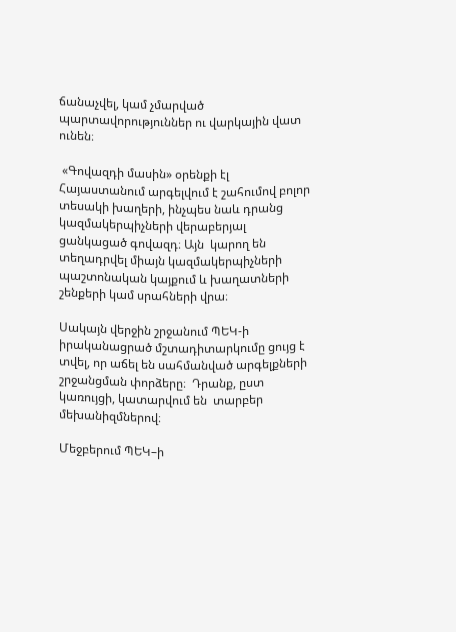ճանաչվել, կամ չմարված պարտավորություններ ու վարկային վատ ունեն։

 «Գովազդի մասին» օրենքի էլ  Հայաստանում արգելվում է շահումով բոլոր տեսակի խաղերի, ինչպես նաև դրանց կազմակերպիչների վերաբերյալ ցանկացած գովազդ։ Այն  կարող են տեղադրվել միայն կազմակերպիչների  պաշտոնական կայքում և խաղատների շենքերի կամ սրահների վրա։

Սակայն վերջին շրջանում ՊԵԿ-ի իրականացրած մշտադիտարկումը ցույց է տվել, որ աճել են սահմանված արգելքների շրջանցման փորձերը։  Դրանք, ըստ կառույցի, կատարվում են  տարբեր մեխանիզմներով։

Մեջբերում ՊԵԿ–ի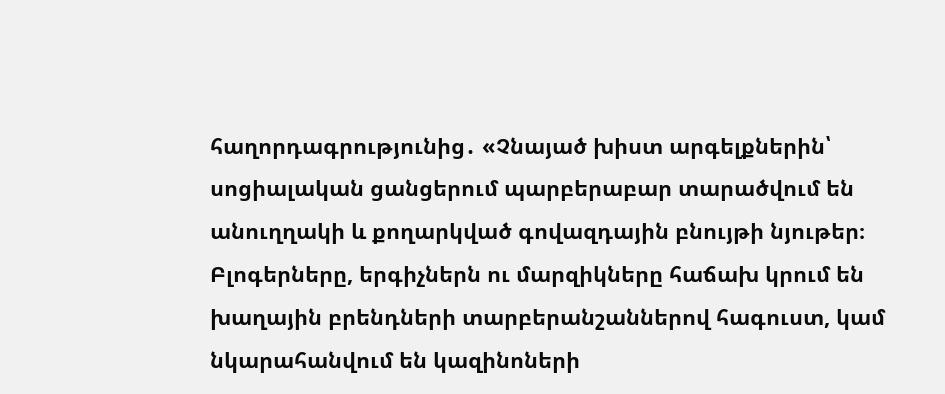հաղորդագրությունից․ «Չնայած խիստ արգելքներին՝ սոցիալական ցանցերում պարբերաբար տարածվում են անուղղակի և քողարկված գովազդային բնույթի նյութեր։ Բլոգերները, երգիչներն ու մարզիկները հաճախ կրում են խաղային բրենդների տարբերանշաններով հագուստ, կամ նկարահանվում են կազինոների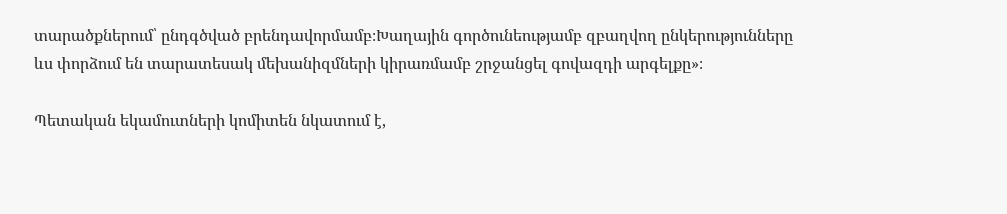տարածքներում՝ ընդգծված բրենդավորմամբ։Խաղային գործունեությամբ զբաղվող ընկերությունները ևս փորձում են տարատեսակ մեխանիզմների կիրառմամբ շրջանցել գովազդի արգելքը»։

Պետական եկամուտների կոմիտեն նկատում է,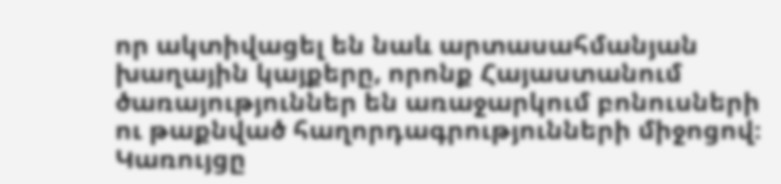որ ակտիվացել են նաև արտասահմանյան խաղային կայքերը, որոնք Հայաստանում ծառայություններ են առաջարկում բոնուսների ու թաքնված հաղորդագրությունների միջոցով։  Կառույցը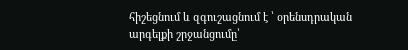հիշեցնում և զգուշացնում է ՝ օրենսդրական արգելքի շրջանցումը՝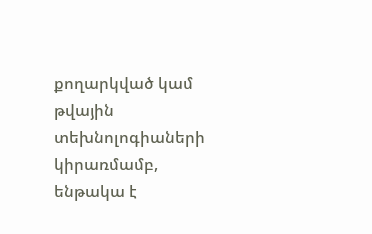քողարկված կամ թվային տեխնոլոգիաների կիրառմամբ, ենթակա է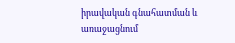իրավական գնահատման և առաջացնում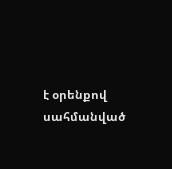է օրենքով սահմանված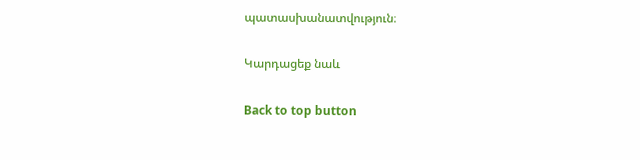պատասխանատվություն։

Կարդացեք նաև

Back to top button